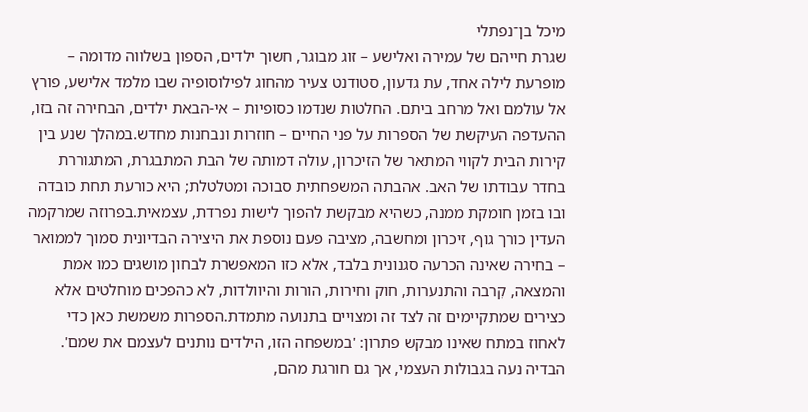מיכל בן־נפתלי
שגרת חייהם של עמירה ואלישע – זוג מבוגר, חשוך ילדים, הספון בשלווה מדומה – מופרעת לילה אחד, עת גדעון, סטודנט צעיר מהחוג לפילוסופיה שבו מלמד אלישע, פורץ אל עולמם ואל מרחב ביתם. החלטות שנדמו כסופיות – אי-הבאת ילדים, הבחירה זה בזו, ההעדפה העיקשת של הספרות על פני החיים – חוזרות ונבחנות מחדש.במהלך שנע בין קירות הבית לקווי המתאר של הזיכרון, עולה דמותה של הבת המתבגרת, המתגוררת בחדר עבודתו של האב. אהבתה המשפחתית סבוכה ומטלטלת; היא כורעת תחת כובדה ובו בזמן חומקת ממנה, כשהיא מבקשת להפוך לישות נפרדת, עצמאית.בפרוזה שמרקמה העדין כורך גוף, זיכרון ומחשבה, מציבה פעם נוספת את היצירה הבדיונית סמוך לממואר – בחירה שאינה הכרעה סגנונית בלבד, אלא כזו המאפשרת לבחון מושגים כמו אמת והמצאה, קִרבה והתנערות, חוק וחירות, הורות והיוולדות, לא כהפכים מוחלטים אלא כצירים שמתקיימים זה לצד זה ומצויים בתנועה מתמדת.הספרות משמשת כאן כדי לאחוז במתח שאינו מבקש פתרון: 'במשפחה הזו, הילדים נותנים לעצמם את שמם'. הבדיה נעה בגבולות העצמי, אך גם חורגת מהם,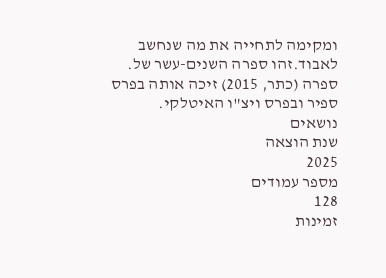ומקימה לתחייה את מה שנחשב לאבוד.זהו ספרה השנים-עשר של. ספרה (כתר, 2015) זיכה אותה בפרס ספיר ובפרס ויצ"ו האיטלקי.
נושאים
שנת הוצאה
2025
מספר עמודים
128
זמינות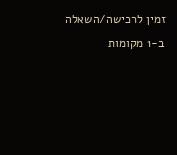זמין לרכישה/השאלה ב-1 מקומות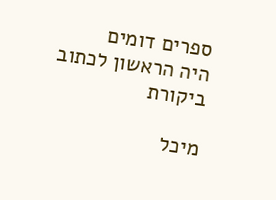ספרים דומים
היה הראשון לכתוב ביקורת

מיכל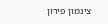צינמון פירון